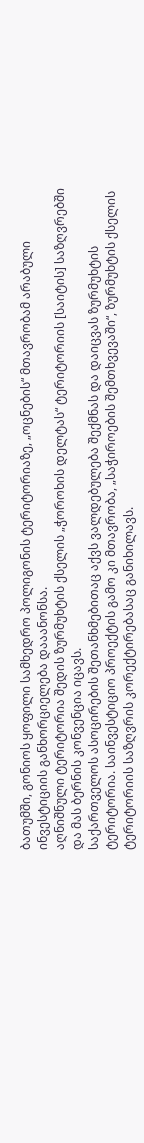ბათუმში, გონიოს ყოფილი სამხედრო პოლიგონის ტერიტორიაზე, „ოცნების“ მთავრობამ არაბული ინვესტიციის განხორციელება დააანონსა.
აღნიშნული ტერიტორია შედის ზურმუხტის ქსელის „ჭოროხის დელტას“ ტერიტორიის [საიტის] საზღვრებში და მას ბერნის კონვენცია იცავს.
საქართველოს ასოცირების შეთანხმებითაც აქვს ვალდებულება შექმნას და დაიცვას ზურმუხტის ტერიტორია. საინვესტიციო პროექტის გამო კი მთავრობა, „საჭიროების შემთხვევაში“, ზურმუხტის ქსელის ტერიტორიის საზღვრის კორექტირებასაც განიხილავს.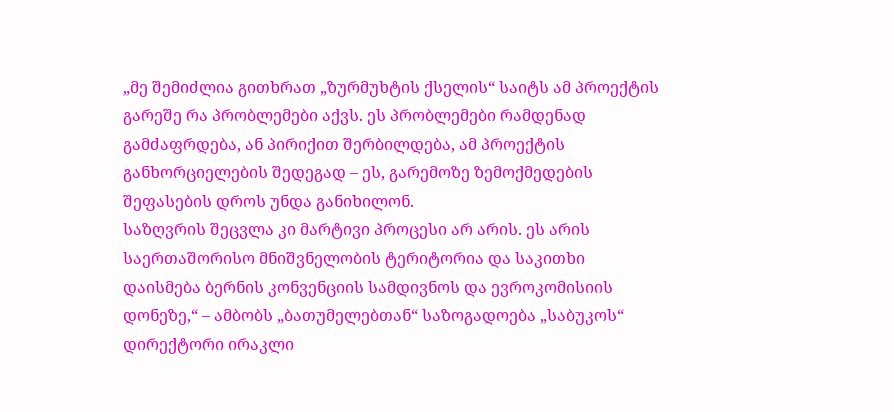„მე შემიძლია გითხრათ „ზურმუხტის ქსელის“ საიტს ამ პროექტის გარეშე რა პრობლემები აქვს. ეს პრობლემები რამდენად გამძაფრდება, ან პირიქით შერბილდება, ამ პროექტის განხორციელების შედეგად – ეს, გარემოზე ზემოქმედების შეფასების დროს უნდა განიხილონ.
საზღვრის შეცვლა კი მარტივი პროცესი არ არის. ეს არის საერთაშორისო მნიშვნელობის ტერიტორია და საკითხი დაისმება ბერნის კონვენციის სამდივნოს და ევროკომისიის დონეზე,“ – ამბობს „ბათუმელებთან“ საზოგადოება „საბუკოს“ დირექტორი ირაკლი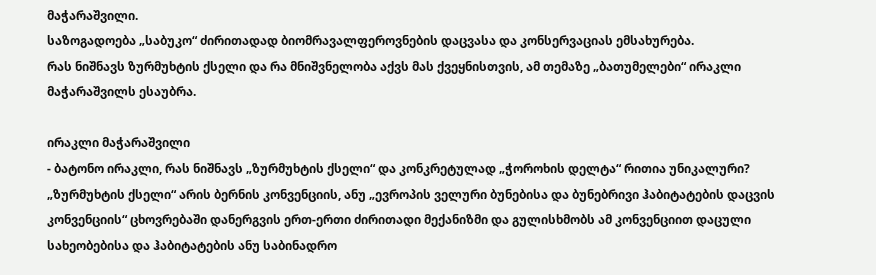მაჭარაშვილი.
საზოგადოება „საბუკო“ ძირითადად ბიომრავალფეროვნების დაცვასა და კონსერვაციას ემსახურება.
რას ნიშნავს ზურმუხტის ქსელი და რა მნიშვნელობა აქვს მას ქვეყნისთვის, ამ თემაზე „ბათუმელები“ ირაკლი მაჭარაშვილს ესაუბრა.

ირაკლი მაჭარაშვილი
- ბატონო ირაკლი, რას ნიშნავს „ზურმუხტის ქსელი“ და კონკრეტულად „ჭოროხის დელტა“ რითია უნიკალური?
„ზურმუხტის ქსელი“ არის ბერნის კონვენციის, ანუ „ევროპის ველური ბუნებისა და ბუნებრივი ჰაბიტატების დაცვის კონვენციის“ ცხოვრებაში დანერგვის ერთ-ერთი ძირითადი მექანიზმი და გულისხმობს ამ კონვენციით დაცული სახეობებისა და ჰაბიტატების ანუ საბინადრო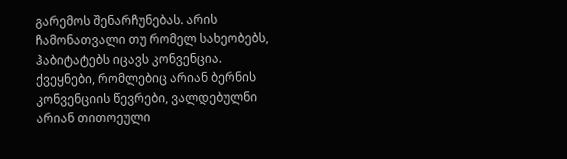გარემოს შენარჩუნებას. არის ჩამონათვალი თუ რომელ სახეობებს, ჰაბიტატებს იცავს კონვენცია. ქვეყნები, რომლებიც არიან ბერნის კონვენციის წევრები, ვალდებულნი არიან თითოეული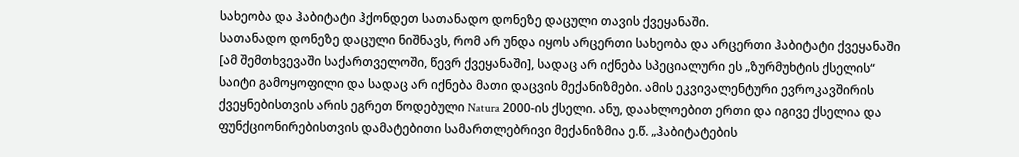სახეობა და ჰაბიტატი ჰქონდეთ სათანადო დონეზე დაცული თავის ქვეყანაში.
სათანადო დონეზე დაცული ნიშნავს, რომ არ უნდა იყოს არცერთი სახეობა და არცერთი ჰაბიტატი ქვეყანაში [ამ შემთხვევაში საქართველოში, წევრ ქვეყანაში], სადაც არ იქნება სპეციალური ეს „ზურმუხტის ქსელის“ საიტი გამოყოფილი და სადაც არ იქნება მათი დაცვის მექანიზმები. ამის ეკვივალენტური ევროკავშირის ქვეყნებისთვის არის ეგრეთ წოდებული Natura 2000-ის ქსელი. ანუ, დაახლოებით ერთი და იგივე ქსელია და ფუნქციონირებისთვის დამატებითი სამართლებრივი მექანიზმია ე.წ. „ჰაბიტატების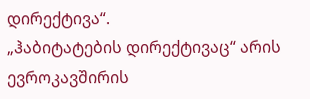დირექტივა“.
„ჰაბიტატების დირექტივაც“ არის ევროკავშირის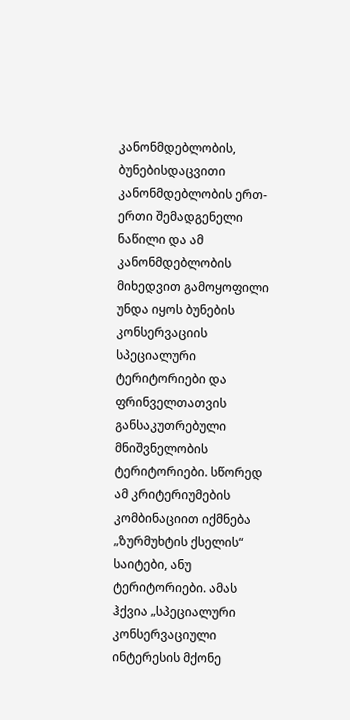კანონმდებლობის, ბუნებისდაცვითი კანონმდებლობის ერთ-ერთი შემადგენელი ნაწილი და ამ კანონმდებლობის მიხედვით გამოყოფილი უნდა იყოს ბუნების კონსერვაციის სპეციალური ტერიტორიები და ფრინველთათვის განსაკუთრებული მნიშვნელობის ტერიტორიები. სწორედ ამ კრიტერიუმების კომბინაციით იქმნება „ზურმუხტის ქსელის“ საიტები, ანუ ტერიტორიები. ამას ჰქვია „სპეციალური კონსერვაციული ინტერესის მქონე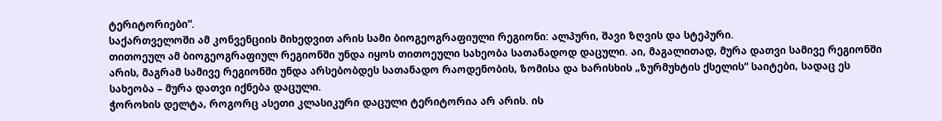ტერიტორიები“.
საქართველოში ამ კონვენციის მიხედვით არის სამი ბიოგეოგრაფიული რეგიონი: ალპური, შავი ზღვის და სტეპური.
თითოეულ ამ ბიოგეოგრაფიულ რეგიონში უნდა იყოს თითოეული სახეობა სათანადოდ დაცული. აი, მაგალითად, მურა დათვი სამივე რეგიონში არის, მაგრამ სამივე რეგიონში უნდა არსებობდეს სათანადო რაოდენობის, ზომისა და ხარისხის „ზურმუხტის ქსელის“ საიტები, სადაც ეს სახეობა – მურა დათვი იქნება დაცული.
ჭოროხის დელტა, როგორც ასეთი კლასიკური დაცული ტერიტორია არ არის. ის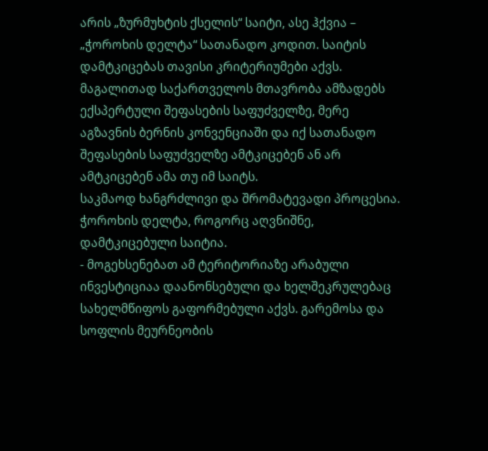არის „ზურმუხტის ქსელის“ საიტი, ასე ჰქვია – „ჭოროხის დელტა“ სათანადო კოდით. საიტის დამტკიცებას თავისი კრიტერიუმები აქვს. მაგალითად საქართველოს მთავრობა ამზადებს ექსპერტული შეფასების საფუძველზე, მერე აგზავნის ბერნის კონვენციაში და იქ სათანადო შეფასების საფუძველზე ამტკიცებენ ან არ ამტკიცებენ ამა თუ იმ საიტს.
საკმაოდ ხანგრძლივი და შრომატევადი პროცესია. ჭოროხის დელტა, როგორც აღვნიშნე, დამტკიცებული საიტია.
- მოგეხსენებათ ამ ტერიტორიაზე არაბული ინვესტიციაა დაანონსებული და ხელშეკრულებაც სახელმწიფოს გაფორმებული აქვს. გარემოსა და სოფლის მეურნეობის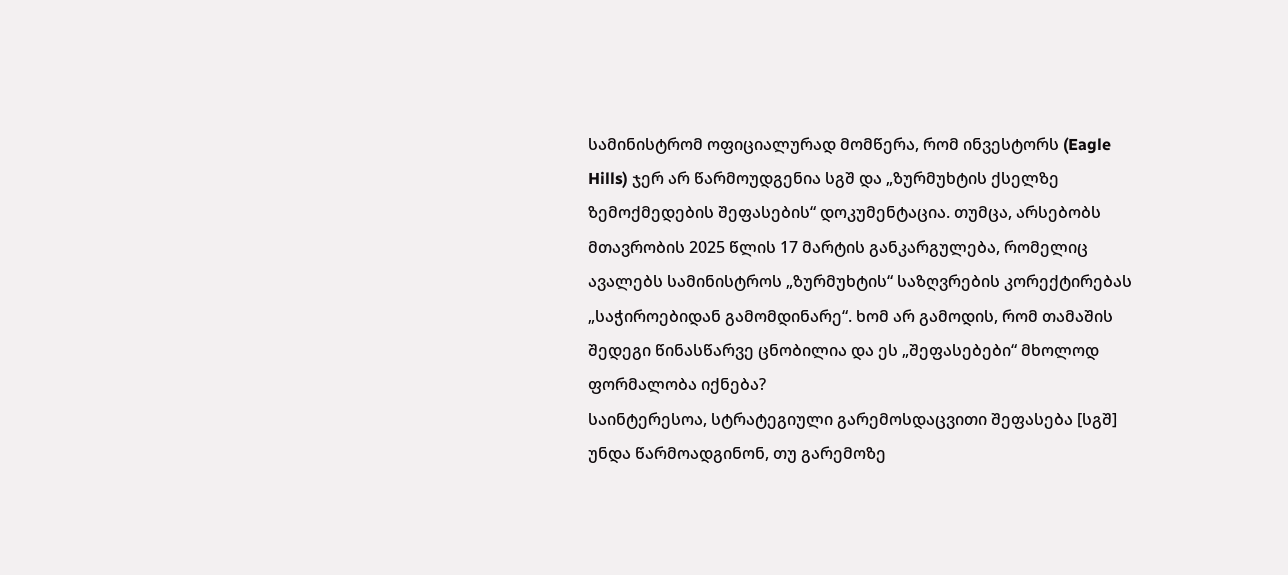სამინისტრომ ოფიციალურად მომწერა, რომ ინვესტორს (Eagle Hills) ჯერ არ წარმოუდგენია სგშ და „ზურმუხტის ქსელზე ზემოქმედების შეფასების“ დოკუმენტაცია. თუმცა, არსებობს მთავრობის 2025 წლის 17 მარტის განკარგულება, რომელიც ავალებს სამინისტროს „ზურმუხტის“ საზღვრების კორექტირებას „საჭიროებიდან გამომდინარე“. ხომ არ გამოდის, რომ თამაშის შედეგი წინასწარვე ცნობილია და ეს „შეფასებები“ მხოლოდ ფორმალობა იქნება?
საინტერესოა, სტრატეგიული გარემოსდაცვითი შეფასება [სგშ] უნდა წარმოადგინონ, თუ გარემოზე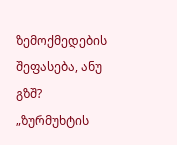ზემოქმედების შეფასება, ანუ გზშ? „ზურმუხტის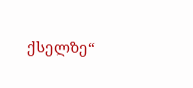ქსელზე“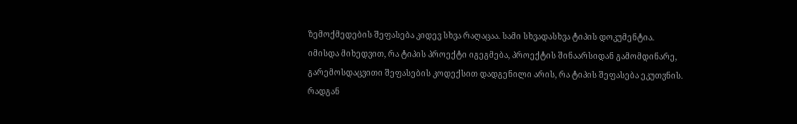ზემოქმედების შეფასება კიდევ სხვა რაღაცაა. სამი სხვადასხვა ტიპის დოკუმენტია.
იმისდა მიხედვით, რა ტიპის პროექტი იგეგმება, პროექტის შინაარსიდან გამომდინარე, გარემოსდაცვითი შეფასების კოდექსით დადგენილი არის, რა ტიპის შეფასება ეკუთვნის.
რადგან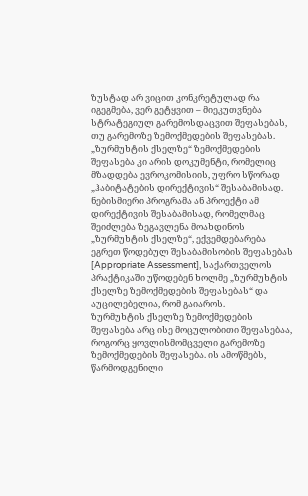ზუსტად არ ვიცით კონკრეტულად რა იგეგმება, ვერ გეტყვით – მიეკუთვნება სტრატეგიულ გარემოსდაცვით შეფასებას, თუ გარემოზე ზემოქმედების შეფასებას.
„ზურმუხტის ქსელზე“ ზემოქმედების შეფასება კი არის დოკუმენტი, რომელიც მზადდება ევროკომისიის, უფრო სწორად „ჰაბიტატების დირექტივის“ შესაბამისად. ნებისმიერი პროგრამა ან პროექტი ამ დირექტივის შესაბამისად, რომელმაც შეიძლება ზეგავლენა მოახდინოს „ზურმუხტის ქსელზე“, ექვემდებარება ეგრეთ წოდებულ შესაბამისობის შეფასებას [Appropriate Assessment], საქართველოს პრაქტიკაში უწოდებენ ხოლმე „ზურმუხტის ქსელზე ზემოქმედების შეფასებას“ და აუცილებელია, რომ გაიაროს.
ზურმუხტის ქსელზე ზემოქმედების შეფასება არც ისე მოცულობითი შეფასებაა, როგორც ყოვლისმომცველი გარემოზე ზემოქმედების შეფასება. ის ამოწმებს, წარმოდგენილი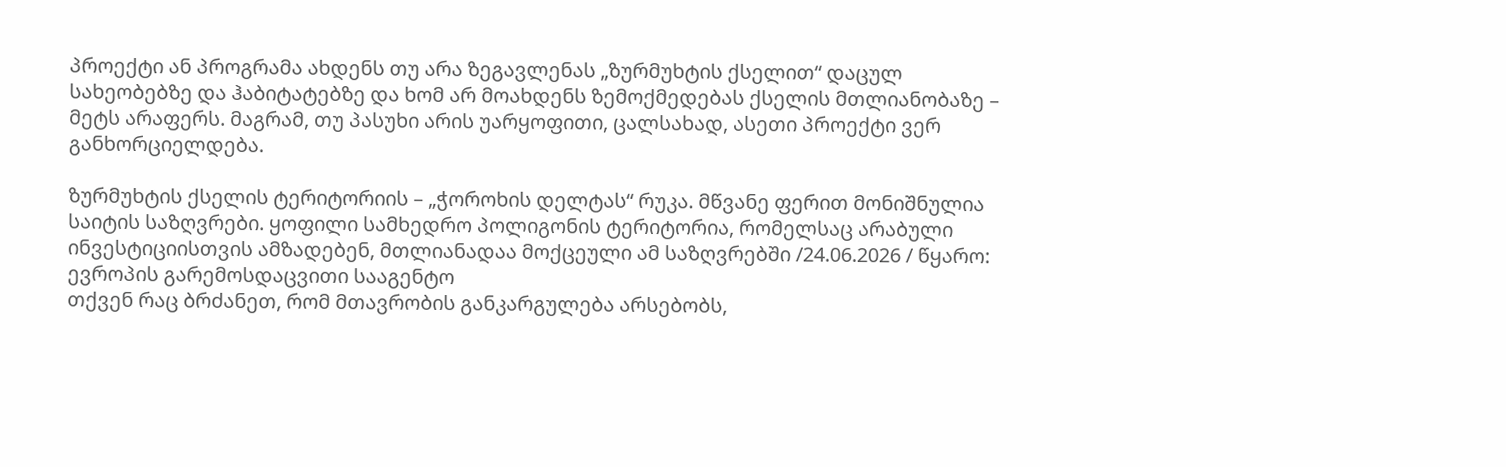პროექტი ან პროგრამა ახდენს თუ არა ზეგავლენას „ზურმუხტის ქსელით“ დაცულ სახეობებზე და ჰაბიტატებზე და ხომ არ მოახდენს ზემოქმედებას ქსელის მთლიანობაზე – მეტს არაფერს. მაგრამ, თუ პასუხი არის უარყოფითი, ცალსახად, ასეთი პროექტი ვერ განხორციელდება.

ზურმუხტის ქსელის ტერიტორიის – „ჭოროხის დელტას“ რუკა. მწვანე ფერით მონიშნულია საიტის საზღვრები. ყოფილი სამხედრო პოლიგონის ტერიტორია, რომელსაც არაბული ინვესტიციისთვის ამზადებენ, მთლიანადაა მოქცეული ამ საზღვრებში /24.06.2026 / წყარო: ევროპის გარემოსდაცვითი სააგენტო
თქვენ რაც ბრძანეთ, რომ მთავრობის განკარგულება არსებობს,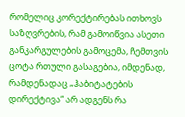რომელიც კორექტირებას ითხოვს საზღვრების, რამ გამოიწვია ასეთი განკარგულების გამოცემა, ჩემთვის ცოტა რთული გასაგებია, იმდენად, რამდენადაც „ჰაბიტატების დირექტივა“ არ ადგენს რა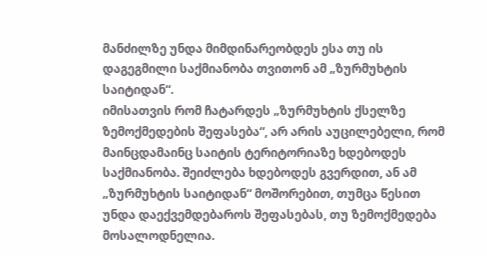მანძილზე უნდა მიმდინარეობდეს ესა თუ ის დაგეგმილი საქმიანობა თვითონ ამ „ზურმუხტის საიტიდან“.
იმისათვის რომ ჩატარდეს „ზურმუხტის ქსელზე ზემოქმედების შეფასება“, არ არის აუცილებელი, რომ მაინცდამაინც საიტის ტერიტორიაზე ხდებოდეს საქმიანობა. შეიძლება ხდებოდეს გვერდით, ან ამ „ზურმუხტის საიტიდან“ მოშორებით, თუმცა წესით უნდა დაექვემდებაროს შეფასებას, თუ ზემოქმედება მოსალოდნელია.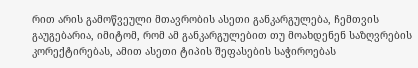რით არის გამოწვეული მთავრობის ასეთი განკარგულება, ჩემთვის გაუგებარია, იმიტომ, რომ ამ განკარგულებით თუ მოახდენენ საზღვრების კორექტირებას, ამით ასეთი ტიპის შეფასების საჭიროებას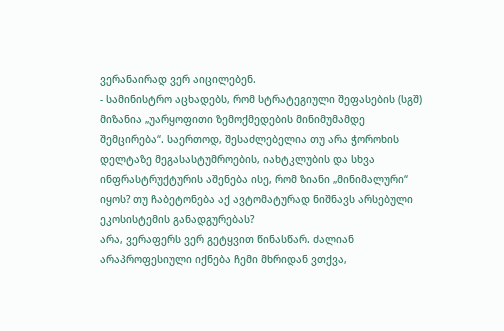ვერანაირად ვერ აიცილებენ.
- სამინისტრო აცხადებს, რომ სტრატეგიული შეფასების (სგშ) მიზანია „უარყოფითი ზემოქმედების მინიმუმამდე შემცირება“. საერთოდ, შესაძლებელია თუ არა ჭოროხის დელტაზე მეგასასტუმროების, იახტკლუბის და სხვა ინფრასტრუქტურის აშენება ისე, რომ ზიანი „მინიმალური“ იყოს? თუ ჩაბეტონება აქ ავტომატურად ნიშნავს არსებული ეკოსისტემის განადგურებას?
არა, ვერაფერს ვერ გეტყვით წინასწარ. ძალიან არაპროფესიული იქნება ჩემი მხრიდან ვთქვა,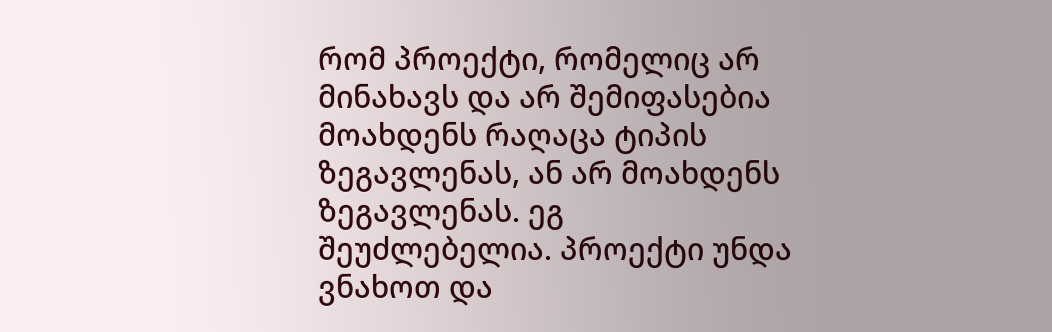რომ პროექტი, რომელიც არ მინახავს და არ შემიფასებია მოახდენს რაღაცა ტიპის ზეგავლენას, ან არ მოახდენს ზეგავლენას. ეგ შეუძლებელია. პროექტი უნდა ვნახოთ და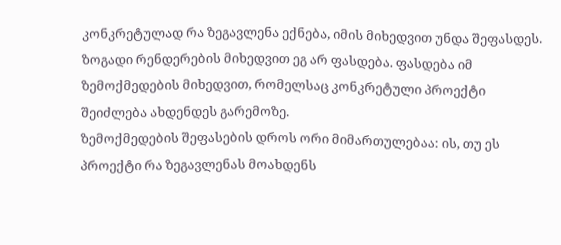კონკრეტულად რა ზეგავლენა ექნება, იმის მიხედვით უნდა შეფასდეს. ზოგადი რენდერების მიხედვით ეგ არ ფასდება. ფასდება იმ ზემოქმედების მიხედვით, რომელსაც კონკრეტული პროექტი შეიძლება ახდენდეს გარემოზე.
ზემოქმედების შეფასების დროს ორი მიმართულებაა: ის, თუ ეს პროექტი რა ზეგავლენას მოახდენს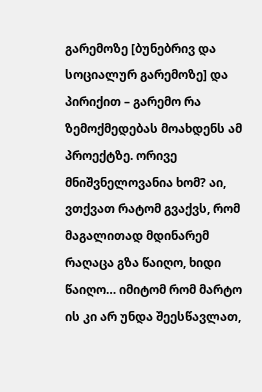გარემოზე [ბუნებრივ და სოციალურ გარემოზე] და პირიქით – გარემო რა ზემოქმედებას მოახდენს ამ პროექტზე. ორივე მნიშვნელოვანია ხომ? აი, ვთქვათ რატომ გვაქვს, რომ მაგალითად მდინარემ რაღაცა გზა წაიღო, ხიდი წაიღო… იმიტომ რომ მარტო ის კი არ უნდა შეესწავლათ,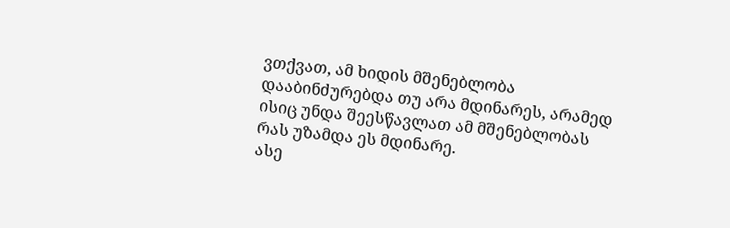ვთქვათ, ამ ხიდის მშენებლობა დააბინძურებდა თუ არა მდინარეს, არამედ ისიც უნდა შეესწავლათ ამ მშენებლობას რას უზამდა ეს მდინარე.
ასე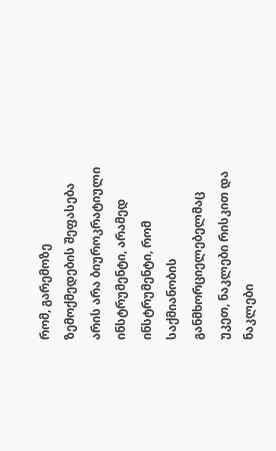რომ, გარემოზე ზემოქმედების შეფასება არის არა ბიუროკრატიული ინსტრუმენტი, არამედ ინსტრუმენტი, რომ საქმიანობის განმხორციელებელმაც უკეთ, ნაკლები რისკით და ნაკლები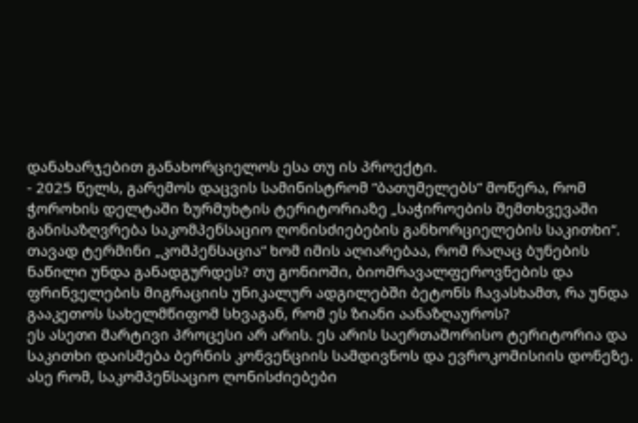დანახარჯებით განახორციელოს ესა თუ ის პროექტი.
- 2025 წელს, გარემოს დაცვის სამინისტრომ “ბათუმელებს” მოწერა, რომ ჭოროხის დელტაში ზურმუხტის ტერიტორიაზე „საჭიროების შემთხვევაში განისაზღვრება საკომპენსაციო ღონისძიებების განხორციელების საკითხი“. თავად ტერმინი „კომპენსაცია“ ხომ იმის აღიარებაა, რომ რაღაც ბუნების ნაწილი უნდა განადგურდეს? თუ გონიოში, ბიომრავალფეროვნების და ფრინველების მიგრაციის უნიკალურ ადგილებში ბეტონს ჩავასხამთ, რა უნდა გააკეთოს სახელმწიფომ სხვაგან, რომ ეს ზიანი აანაზღაუროს?
ეს ასეთი მარტივი პროცესი არ არის. ეს არის საერთაშორისო ტერიტორია და საკითხი დაისმება ბერნის კონვენციის სამდივნოს და ევროკომისიის დონეზე. ასე რომ, საკომპენსაციო ღონისძიებები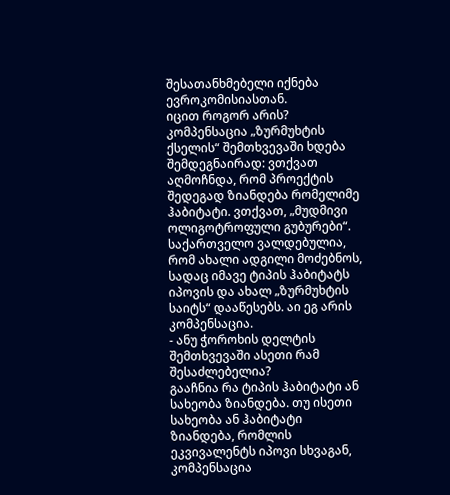შესათანხმებელი იქნება ევროკომისიასთან.
იცით როგორ არის? კომპენსაცია „ზურმუხტის ქსელის“ შემთხვევაში ხდება შემდეგნაირად: ვთქვათ აღმოჩნდა, რომ პროექტის შედეგად ზიანდება რომელიმე ჰაბიტატი. ვთქვათ, „მუდმივი ოლიგოტროფული გუბურები“. საქართველო ვალდებულია, რომ ახალი ადგილი მოძებნოს, სადაც იმავე ტიპის ჰაბიტატს იპოვის და ახალ „ზურმუხტის საიტს“ დააწესებს. აი ეგ არის კომპენსაცია.
- ანუ ჭოროხის დელტის შემთხვევაში ასეთი რამ შესაძლებელია?
გააჩნია რა ტიპის ჰაბიტატი ან სახეობა ზიანდება. თუ ისეთი სახეობა ან ჰაბიტატი ზიანდება, რომლის ეკვივალენტს იპოვი სხვაგან, კომპენსაცია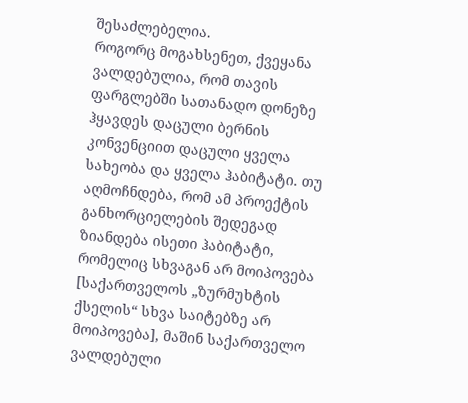შესაძლებელია.
როგორც მოგახსენეთ, ქვეყანა ვალდებულია, რომ თავის ფარგლებში სათანადო დონეზე ჰყავდეს დაცული ბერნის კონვენციით დაცული ყველა სახეობა და ყველა ჰაბიტატი. თუ აღმოჩნდება, რომ ამ პროექტის განხორციელების შედეგად ზიანდება ისეთი ჰაბიტატი, რომელიც სხვაგან არ მოიპოვება [საქართველოს „ზურმუხტის ქსელის“ სხვა საიტებზე არ მოიპოვება], მაშინ საქართველო ვალდებული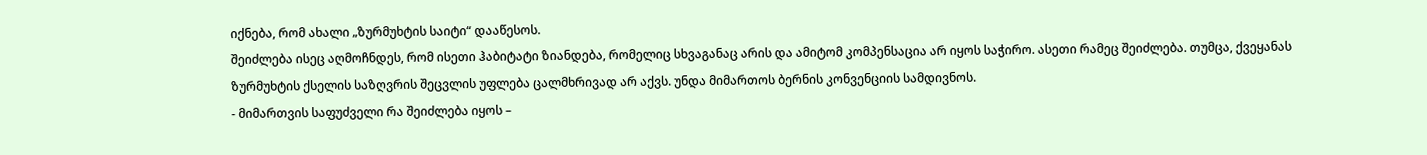იქნება, რომ ახალი „ზურმუხტის საიტი“ დააწესოს.
შეიძლება ისეც აღმოჩნდეს, რომ ისეთი ჰაბიტატი ზიანდება, რომელიც სხვაგანაც არის და ამიტომ კომპენსაცია არ იყოს საჭირო. ასეთი რამეც შეიძლება. თუმცა, ქვეყანას ზურმუხტის ქსელის საზღვრის შეცვლის უფლება ცალმხრივად არ აქვს. უნდა მიმართოს ბერნის კონვენციის სამდივნოს.
- მიმართვის საფუძველი რა შეიძლება იყოს –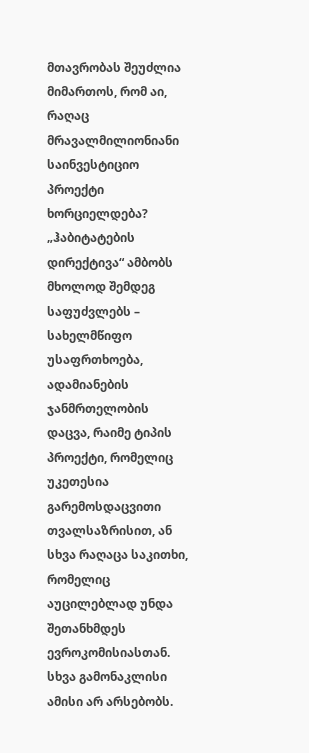მთავრობას შეუძლია მიმართოს, რომ აი, რაღაც მრავალმილიონიანი საინვესტიციო პროექტი ხორციელდება?
„ჰაბიტატების დირექტივა“ ამბობს მხოლოდ შემდეგ საფუძვლებს – სახელმწიფო უსაფრთხოება, ადამიანების ჯანმრთელობის დაცვა, რაიმე ტიპის პროექტი, რომელიც უკეთესია გარემოსდაცვითი თვალსაზრისით, ან სხვა რაღაცა საკითხი, რომელიც აუცილებლად უნდა შეთანხმდეს ევროკომისიასთან.
სხვა გამონაკლისი ამისი არ არსებობს.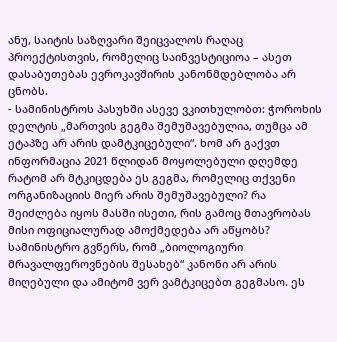ანუ, საიტის საზღვარი შეიცვალოს რაღაც პროექტისთვის, რომელიც საინვესტიციოა – ასეთ დასაბუთებას ევროკავშირის კანონმდებლობა არ ცნობს.
- სამინისტროს პასუხში ასევე ვკითხულობთ: ჭოროხის დელტის „მართვის გეგმა შემუშავებულია, თუმცა ამ ეტაპზე არ არის დამტკიცებული“. ხომ არ გაქვთ ინფორმაცია 2021 წლიდან მოყოლებული დღემდე რატომ არ მტკიცდება ეს გეგმა, რომელიც თქვენი ორგანიზაციის მიერ არის შემუშავებული? რა შეიძლება იყოს მასში ისეთი, რის გამოც მთავრობას მისი ოფიციალურად ამოქმედება არ აწყობს? სამინისტრო გვწერს, რომ „ბიოლოგიური მრავალფეროვნების შესახებ“ კანონი არ არის მიღებული და ამიტომ ვერ ვამტკიცებთ გეგმასო. ეს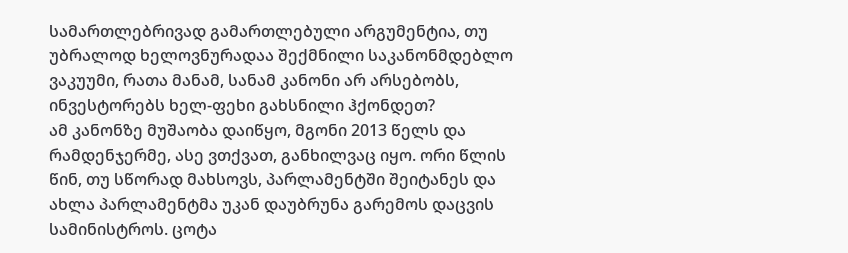სამართლებრივად გამართლებული არგუმენტია, თუ უბრალოდ ხელოვნურადაა შექმნილი საკანონმდებლო ვაკუუმი, რათა მანამ, სანამ კანონი არ არსებობს, ინვესტორებს ხელ-ფეხი გახსნილი ჰქონდეთ?
ამ კანონზე მუშაობა დაიწყო, მგონი 2013 წელს და რამდენჯერმე, ასე ვთქვათ, განხილვაც იყო. ორი წლის წინ, თუ სწორად მახსოვს, პარლამენტში შეიტანეს და ახლა პარლამენტმა უკან დაუბრუნა გარემოს დაცვის სამინისტროს. ცოტა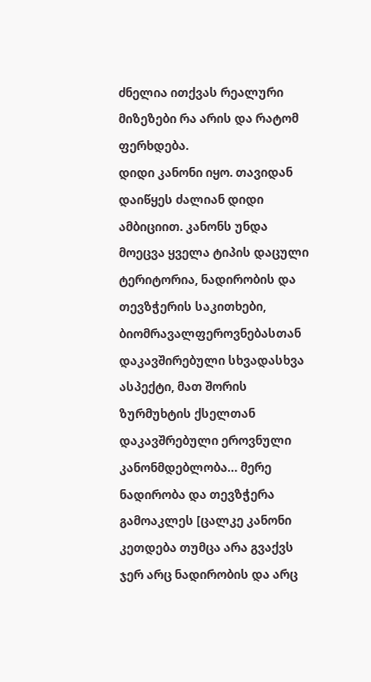ძნელია ითქვას რეალური მიზეზები რა არის და რატომ ფერხდება.
დიდი კანონი იყო. თავიდან დაიწყეს ძალიან დიდი ამბიციით. კანონს უნდა მოეცვა ყველა ტიპის დაცული ტერიტორია, ნადირობის და თევზჭერის საკითხები, ბიომრავალფეროვნებასთან დაკავშირებული სხვადასხვა ასპექტი, მათ შორის ზურმუხტის ქსელთან დაკავშრებული ეროვნული კანონმდებლობა… მერე ნადირობა და თევზჭერა გამოაკლეს [ცალკე კანონი კეთდება თუმცა არა გვაქვს ჯერ არც ნადირობის და არც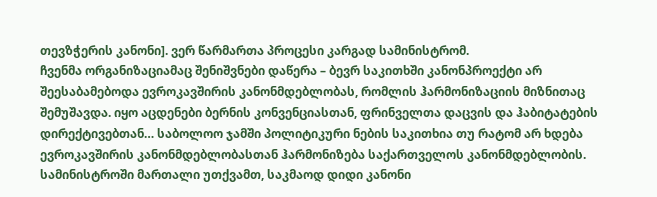თევზჭერის კანონი]. ვერ წარმართა პროცესი კარგად სამინისტრომ.
ჩვენმა ორგანიზაციამაც შენიშვნები დაწერა – ბევრ საკითხში კანონპროექტი არ შეესაბამებოდა ევროკავშირის კანონმდებლობას, რომლის ჰარმონიზაციის მიზნითაც შემუშავდა. იყო აცდენები ბერნის კონვენციასთან, ფრინველთა დაცვის და ჰაბიტატების დირექტივებთან… საბოლოო ჯამში პოლიტიკური ნების საკითხია თუ რატომ არ ხდება ევროკავშირის კანონმდებლობასთან ჰარმონიზება საქართველოს კანონმდებლობის.
სამინისტროში მართალი უთქვამთ, საკმაოდ დიდი კანონი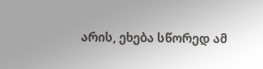არის, ეხება სწორედ ამ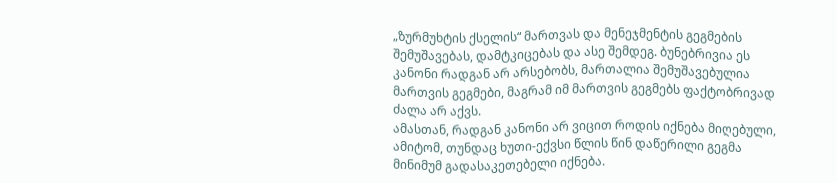„ზურმუხტის ქსელის“ მართვას და მენეჯმენტის გეგმების შემუშავებას, დამტკიცებას და ასე შემდეგ. ბუნებრივია ეს კანონი რადგან არ არსებობს, მართალია შემუშავებულია მართვის გეგმები, მაგრამ იმ მართვის გეგმებს ფაქტობრივად ძალა არ აქვს.
ამასთან, რადგან კანონი არ ვიცით როდის იქნება მიღებული, ამიტომ, თუნდაც ხუთი-ექვსი წლის წინ დაწერილი გეგმა მინიმუმ გადასაკეთებელი იქნება.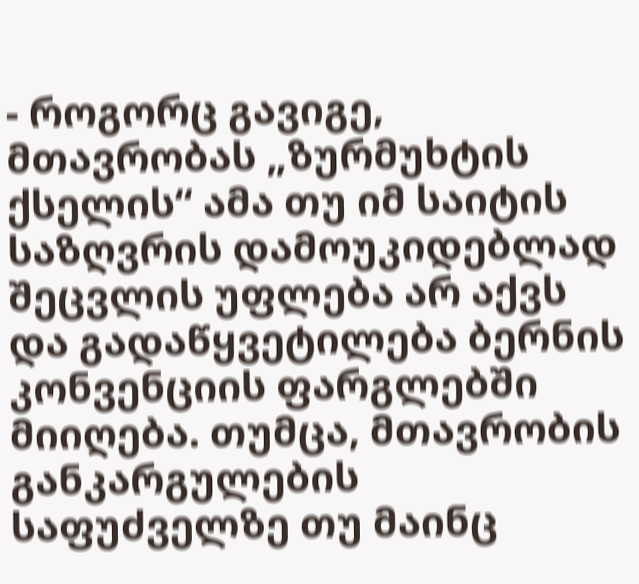- როგორც გავიგე, მთავრობას „ზურმუხტის ქსელის“ ამა თუ იმ საიტის საზღვრის დამოუკიდებლად შეცვლის უფლება არ აქვს და გადაწყვეტილება ბერნის კონვენციის ფარგლებში მიიღება. თუმცა, მთავრობის განკარგულების საფუძველზე თუ მაინც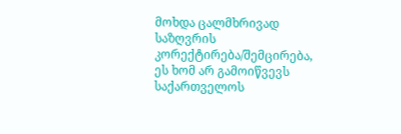მოხდა ცალმხრივად საზღვრის კორექტირება/შემცირება, ეს ხომ არ გამოიწვევს საქართველოს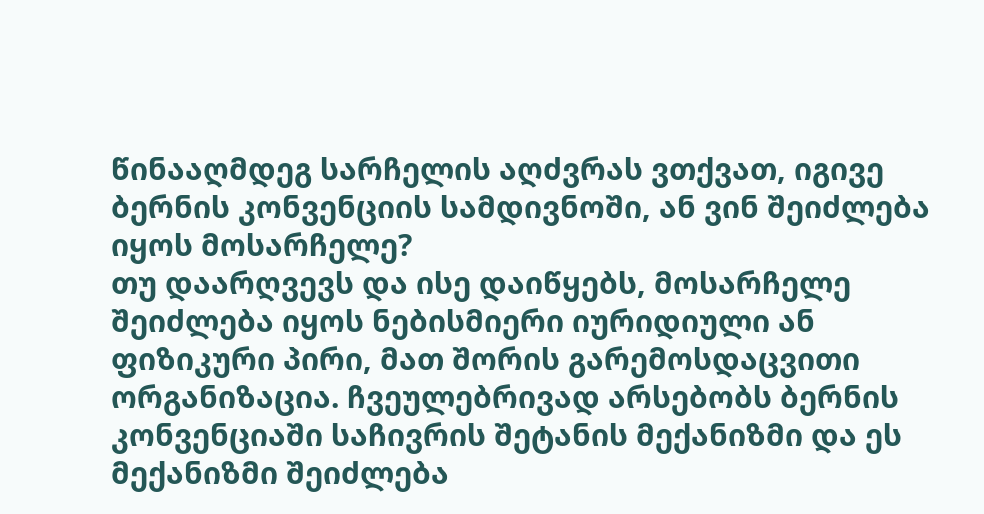წინააღმდეგ სარჩელის აღძვრას ვთქვათ, იგივე ბერნის კონვენციის სამდივნოში, ან ვინ შეიძლება იყოს მოსარჩელე?
თუ დაარღვევს და ისე დაიწყებს, მოსარჩელე შეიძლება იყოს ნებისმიერი იურიდიული ან ფიზიკური პირი, მათ შორის გარემოსდაცვითი ორგანიზაცია. ჩვეულებრივად არსებობს ბერნის კონვენციაში საჩივრის შეტანის მექანიზმი და ეს მექანიზმი შეიძლება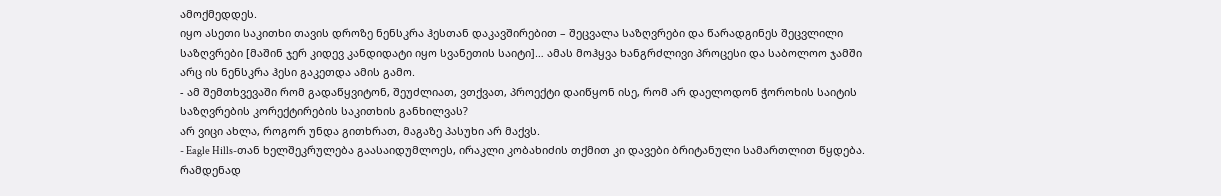ამოქმედდეს.
იყო ასეთი საკითხი თავის დროზე ნენსკრა ჰესთან დაკავშირებით – შეცვალა საზღვრები და წარადგინეს შეცვლილი საზღვრები [მაშინ ჯერ კიდევ კანდიდატი იყო სვანეთის საიტი]… ამას მოჰყვა ხანგრძლივი პროცესი და საბოლოო ჯამში არც ის ნენსკრა ჰესი გაკეთდა ამის გამო.
- ამ შემთხვევაში რომ გადაწყვიტონ, შეუძლიათ, ვთქვათ, პროექტი დაიწყონ ისე, რომ არ დაელოდონ ჭოროხის საიტის საზღვრების კორექტირების საკითხის განხილვას?
არ ვიცი ახლა, როგორ უნდა გითხრათ, მაგაზე პასუხი არ მაქვს.
- Eagle Hills-თან ხელშეკრულება გაასაიდუმლოეს, ირაკლი კობახიძის თქმით კი დავები ბრიტანული სამართლით წყდება. რამდენად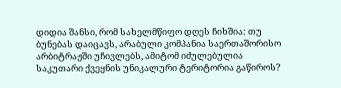დიდია შანსი, რომ სახელმწიფო დღეს ჩიხშია: თუ ბუნებას დაიცავს, არაბული კომპანია საერთაშორისო არბიტრაჟში უჩივლებს, ამიტომ იძულებულია საკუთარი ქვეყნის უნიკალური ტერიტორია გაწიროს?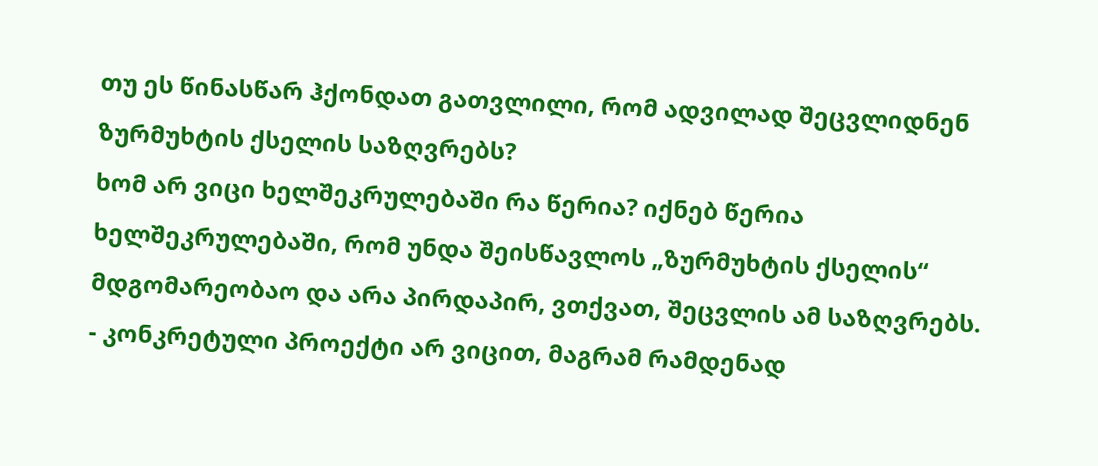თუ ეს წინასწარ ჰქონდათ გათვლილი, რომ ადვილად შეცვლიდნენ ზურმუხტის ქსელის საზღვრებს?
ხომ არ ვიცი ხელშეკრულებაში რა წერია? იქნებ წერია ხელშეკრულებაში, რომ უნდა შეისწავლოს „ზურმუხტის ქსელის“ მდგომარეობაო და არა პირდაპირ, ვთქვათ, შეცვლის ამ საზღვრებს.
- კონკრეტული პროექტი არ ვიცით, მაგრამ რამდენად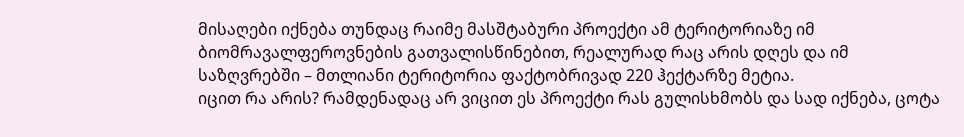მისაღები იქნება თუნდაც რაიმე მასშტაბური პროექტი ამ ტერიტორიაზე იმ ბიომრავალფეროვნების გათვალისწინებით, რეალურად რაც არის დღეს და იმ საზღვრებში – მთლიანი ტერიტორია ფაქტობრივად 220 ჰექტარზე მეტია.
იცით რა არის? რამდენადაც არ ვიცით ეს პროექტი რას გულისხმობს და სად იქნება, ცოტა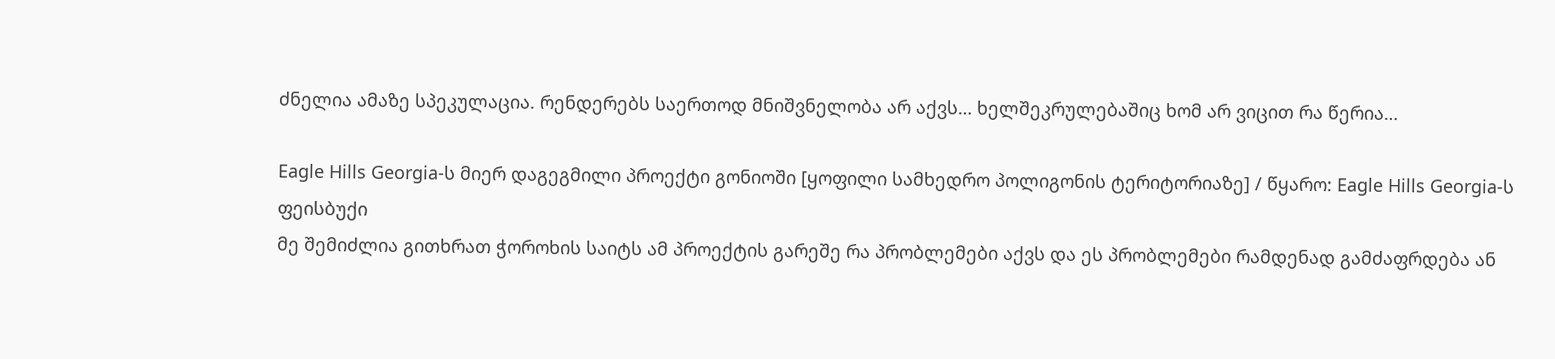ძნელია ამაზე სპეკულაცია. რენდერებს საერთოდ მნიშვნელობა არ აქვს… ხელშეკრულებაშიც ხომ არ ვიცით რა წერია…

Eagle Hills Georgia-ს მიერ დაგეგმილი პროექტი გონიოში [ყოფილი სამხედრო პოლიგონის ტერიტორიაზე] / წყარო: Eagle Hills Georgia-ს ფეისბუქი
მე შემიძლია გითხრათ ჭოროხის საიტს ამ პროექტის გარეშე რა პრობლემები აქვს და ეს პრობლემები რამდენად გამძაფრდება ან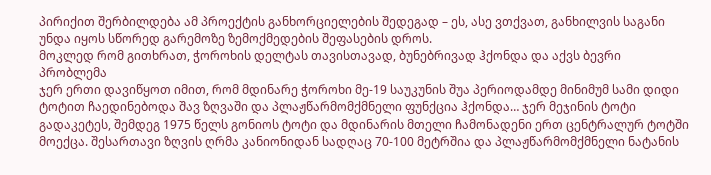პირიქით შერბილდება ამ პროექტის განხორციელების შედეგად – ეს, ასე ვთქვათ, განხილვის საგანი უნდა იყოს სწორედ გარემოზე ზემოქმედების შეფასების დროს.
მოკლედ რომ გითხრათ, ჭოროხის დელტას თავისთავად, ბუნებრივად ჰქონდა და აქვს ბევრი პრობლემა
ჯერ ერთი დავიწყოთ იმით, რომ მდინარე ჭოროხი მე-19 საუკუნის შუა პერიოდამდე მინიმუმ სამი დიდი ტოტით ჩაედინებოდა შავ ზღვაში და პლაჟწარმომქმნელი ფუნქცია ჰქონდა… ჯერ მეჯინის ტოტი გადაკეტეს, შემდეგ 1975 წელს გონიოს ტოტი და მდინარის მთელი ჩამონადენი ერთ ცენტრალურ ტოტში მოექცა. შესართავი ზღვის ღრმა კანიონიდან სადღაც 70-100 მეტრშია და პლაჟწარმომქმნელი ნატანის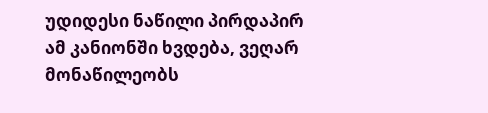უდიდესი ნაწილი პირდაპირ ამ კანიონში ხვდება, ვეღარ მონაწილეობს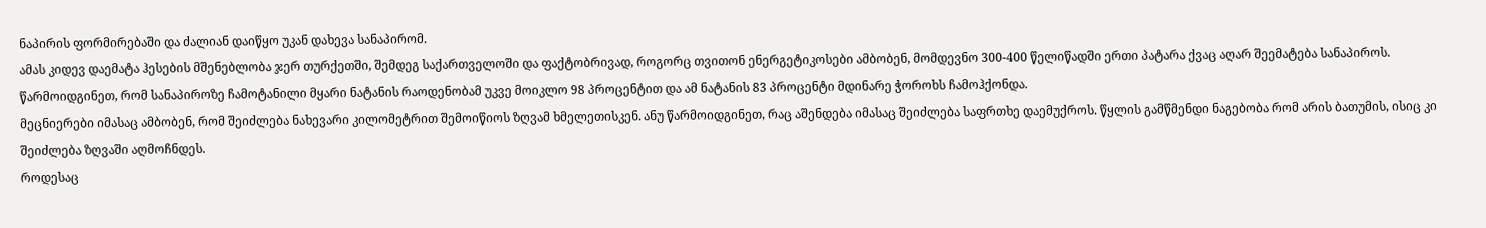ნაპირის ფორმირებაში და ძალიან დაიწყო უკან დახევა სანაპირომ.
ამას კიდევ დაემატა ჰესების მშენებლობა ჯერ თურქეთში, შემდეგ საქართველოში და ფაქტობრივად, როგორც თვითონ ენერგეტიკოსები ამბობენ, მომდევნო 300-400 წელიწადში ერთი პატარა ქვაც აღარ შეემატება სანაპიროს. წარმოიდგინეთ, რომ სანაპიროზე ჩამოტანილი მყარი ნატანის რაოდენობამ უკვე მოიკლო 98 პროცენტით და ამ ნატანის 83 პროცენტი მდინარე ჭოროხს ჩამოჰქონდა.
მეცნიერები იმასაც ამბობენ, რომ შეიძლება ნახევარი კილომეტრით შემოიწიოს ზღვამ ხმელეთისკენ. ანუ წარმოიდგინეთ, რაც აშენდება იმასაც შეიძლება საფრთხე დაემუქროს. წყლის გამწმენდი ნაგებობა რომ არის ბათუმის, ისიც კი შეიძლება ზღვაში აღმოჩნდეს.
როდესაც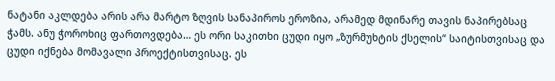ნატანი აკლდება არის არა მარტო ზღვის სანაპიროს ეროზია, არამედ მდინარე თავის ნაპირებსაც ჭამს. ანუ ჭოროხიც ფართოვდება… ეს ორი საკითხი ცუდი იყო „ზურმუხტის ქსელის“ საიტისთვისაც და ცუდი იქნება მომავალი პროექტისთვისაც. ეს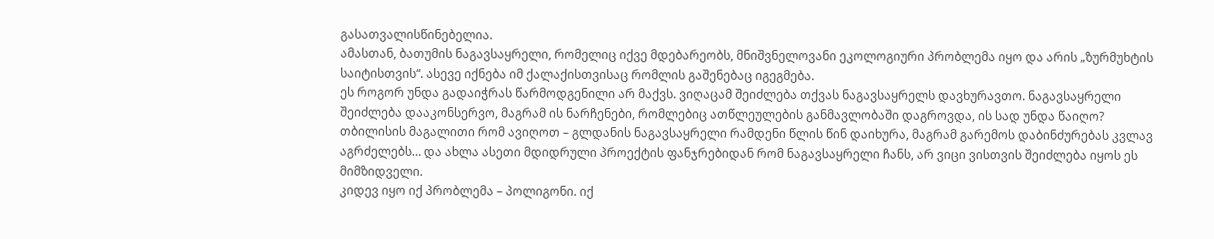გასათვალისწინებელია.
ამასთან, ბათუმის ნაგავსაყრელი, რომელიც იქვე მდებარეობს, მნიშვნელოვანი ეკოლოგიური პრობლემა იყო და არის „ზურმუხტის საიტისთვის“. ასევე იქნება იმ ქალაქისთვისაც რომლის გაშენებაც იგეგმება.
ეს როგორ უნდა გადაიჭრას წარმოდგენილი არ მაქვს. ვიღაცამ შეიძლება თქვას ნაგავსაყრელს დავხურავთო. ნაგავსაყრელი შეიძლება დააკონსერვო, მაგრამ ის ნარჩენები, რომლებიც ათწლეულების განმავლობაში დაგროვდა, ის სად უნდა წაიღო?
თბილისის მაგალითი რომ ავიღოთ – გლდანის ნაგავსაყრელი რამდენი წლის წინ დაიხურა, მაგრამ გარემოს დაბინძურებას კვლავ აგრძელებს… და ახლა ასეთი მდიდრული პროექტის ფანჯრებიდან რომ ნაგავსაყრელი ჩანს, არ ვიცი ვისთვის შეიძლება იყოს ეს მიმზიდველი.
კიდევ იყო იქ პრობლემა – პოლიგონი. იქ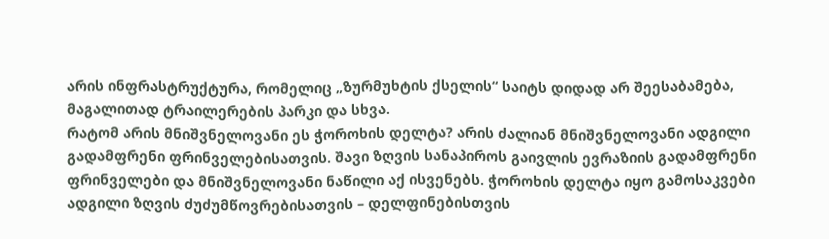არის ინფრასტრუქტურა, რომელიც „ზურმუხტის ქსელის“ საიტს დიდად არ შეესაბამება, მაგალითად ტრაილერების პარკი და სხვა.
რატომ არის მნიშვნელოვანი ეს ჭოროხის დელტა? არის ძალიან მნიშვნელოვანი ადგილი გადამფრენი ფრინველებისათვის. შავი ზღვის სანაპიროს გაივლის ევრაზიის გადამფრენი ფრინველები და მნიშვნელოვანი ნაწილი აქ ისვენებს. ჭოროხის დელტა იყო გამოსაკვები ადგილი ზღვის ძუძუმწოვრებისათვის – დელფინებისთვის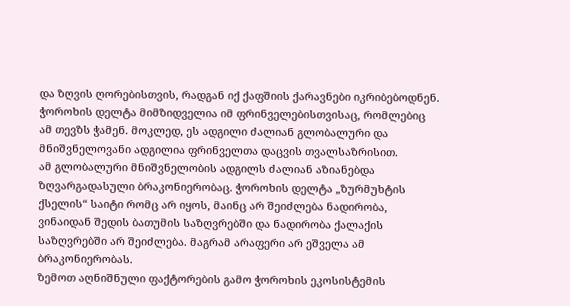და ზღვის ღორებისთვის, რადგან იქ ქაფშიის ქარავნები იკრიბებოდნენ.
ჭოროხის დელტა მიმზიდველია იმ ფრინველებისთვისაც, რომლებიც ამ თევზს ჭამენ. მოკლედ, ეს ადგილი ძალიან გლობალური და მნიშვნელოვანი ადგილია ფრინველთა დაცვის თვალსაზრისით.
ამ გლობალური მნიშვნელობის ადგილს ძალიან აზიანებდა ზღვარგადასული ბრაკონიერობაც. ჭოროხის დელტა „ზურმუხტის ქსელის“ საიტი რომც არ იყოს, მაინც არ შეიძლება ნადირობა, ვინაიდან შედის ბათუმის საზღვრებში და ნადირობა ქალაქის საზღვრებში არ შეიძლება. მაგრამ არაფერი არ ეშველა ამ ბრაკონიერობას.
ზემოთ აღნიშნული ფაქტორების გამო ჭოროხის ეკოსისტემის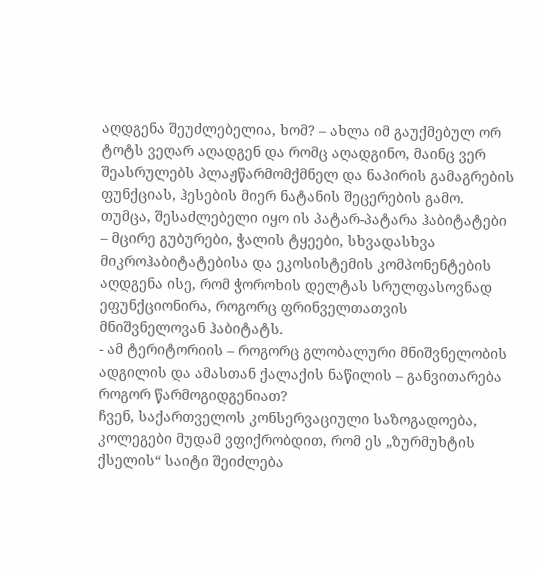აღდგენა შეუძლებელია, ხომ? – ახლა იმ გაუქმებულ ორ ტოტს ვეღარ აღადგენ და რომც აღადგინო, მაინც ვერ შეასრულებს პლაჟწარმომქმნელ და ნაპირის გამაგრების ფუნქციას, ჰესების მიერ ნატანის შეცერების გამო. თუმცა, შესაძლებელი იყო ის პატარ-პატარა ჰაბიტატები – მცირე გუბურები, ჭალის ტყეები, სხვადასხვა მიკროჰაბიტატებისა და ეკოსისტემის კომპონენტების აღდგენა ისე, რომ ჭოროხის დელტას სრულფასოვნად ეფუნქციონირა, როგორც ფრინველთათვის მნიშვნელოვან ჰაბიტატს.
- ამ ტერიტორიის – როგორც გლობალური მნიშვნელობის ადგილის და ამასთან ქალაქის ნაწილის – განვითარება როგორ წარმოგიდგენიათ?
ჩვენ, საქართველოს კონსერვაციული საზოგადოება, კოლეგები მუდამ ვფიქრობდით, რომ ეს „ზურმუხტის ქსელის“ საიტი შეიძლება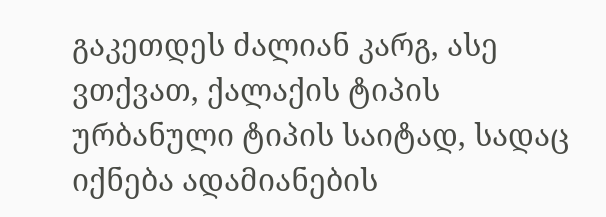გაკეთდეს ძალიან კარგ, ასე ვთქვათ, ქალაქის ტიპის ურბანული ტიპის საიტად, სადაც იქნება ადამიანების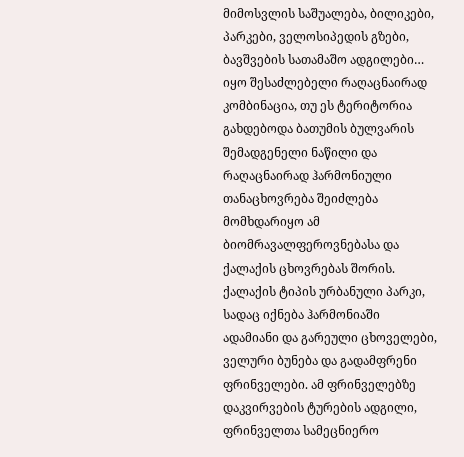მიმოსვლის საშუალება, ბილიკები, პარკები, ველოსიპედის გზები, ბავშვების სათამაშო ადგილები…
იყო შესაძლებელი რაღაცნაირად კომბინაცია, თუ ეს ტერიტორია გახდებოდა ბათუმის ბულვარის შემადგენელი ნაწილი და რაღაცნაირად ჰარმონიული თანაცხოვრება შეიძლება მომხდარიყო ამ ბიომრავალფეროვნებასა და ქალაქის ცხოვრებას შორის.
ქალაქის ტიპის ურბანული პარკი, სადაც იქნება ჰარმონიაში ადამიანი და გარეული ცხოველები, ველური ბუნება და გადამფრენი ფრინველები. ამ ფრინველებზე დაკვირვების ტურების ადგილი, ფრინველთა სამეცნიერო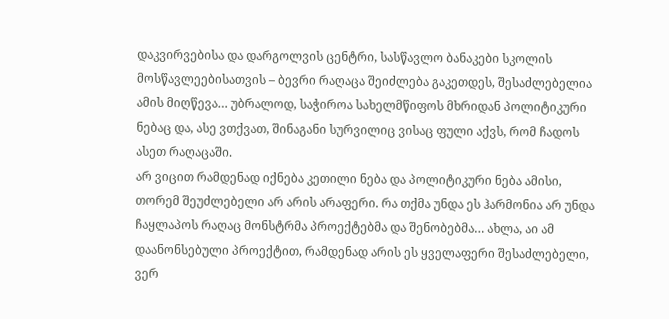დაკვირვებისა და დარგოლვის ცენტრი, სასწავლო ბანაკები სკოლის მოსწავლეებისათვის – ბევრი რაღაცა შეიძლება გაკეთდეს, შესაძლებელია ამის მიღწევა… უბრალოდ, საჭიროა სახელმწიფოს მხრიდან პოლიტიკური ნებაც და, ასე ვთქვათ, შინაგანი სურვილიც ვისაც ფული აქვს, რომ ჩადოს ასეთ რაღაცაში.
არ ვიცით რამდენად იქნება კეთილი ნება და პოლიტიკური ნება ამისი, თორემ შეუძლებელი არ არის არაფერი. რა თქმა უნდა ეს ჰარმონია არ უნდა ჩაყლაპოს რაღაც მონსტრმა პროექტებმა და შენობებმა… ახლა, აი ამ დაანონსებული პროექტით, რამდენად არის ეს ყველაფერი შესაძლებელი, ვერ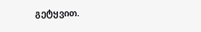გეტყვით.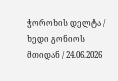ჭოროხის დელტა / ხედი გონიოს მთიდან / 24.06.2026